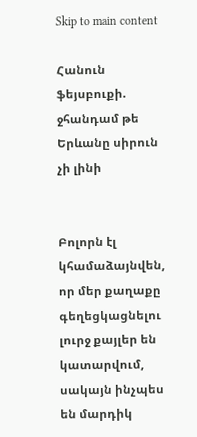Skip to main content

Հանուն ֆեյսբուքի. ջհանդամ թե Երևանը սիրուն չի լինի


Բոլորն էլ կհամաձայնվեն, որ մեր քաղաքը գեղեցկացնելու լուրջ քայլեր են կատարվում, սակայն ինչպես են մարդիկ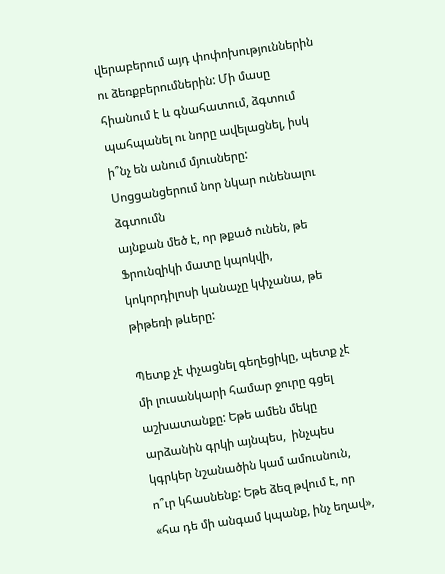վերաբերում այդ փոփոխություններին ու ձեռքբերումներին: Մի մասը հիանում է և գնահատում, ձգտում պահպանել ու նորը ավելացնել, իսկ ի՞նչ են անում մյուսները:
Սոցցանցերում նոր նկար ունենալու ձգտումն
այնքան մեծ է, որ թքած ունեն, թե Ֆրունզիկի մատը կպոկվի, կոկորդիլոսի կանաչը կփչանա, թե թիթեռի թևերը:

Պետք չէ փչացնել գեղեցիկը, պետք չէ մի լուսանկարի համար ջուրը գցել աշխատանքը: Եթե ամեն մեկը արձանին գրկի այնպես,  ինչպես կգրկեր նշանածին կամ ամուսնուն, ո՞ւր կհասնենք: Եթե ձեզ թվում է, որ «հա դե մի անգամ կպանք, ինչ եղավ»,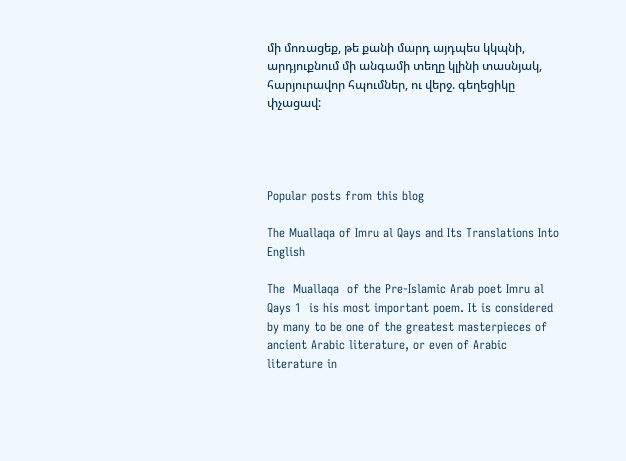մի մոռացեք, թե քանի մարդ այդպես կկպնի, արդյուքնում մի անգամի տեղը կլինի տասնյակ, հարյուրավոր հպումներ, ու վերջ. գեղեցիկը փչացավ:




Popular posts from this blog

The Muallaqa of Imru al Qays and Its Translations Into English

The  Muallaqa  of the Pre-Islamic Arab poet Imru al Qays 1  is his most important poem. It is considered by many to be one of the greatest masterpieces of ancient Arabic literature, or even of Arabic literature in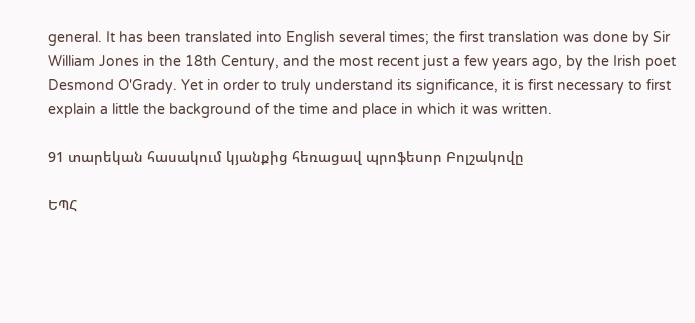general. It has been translated into English several times; the first translation was done by Sir William Jones in the 18th Century, and the most recent just a few years ago, by the Irish poet Desmond O'Grady. Yet in order to truly understand its significance, it is first necessary to first explain a little the background of the time and place in which it was written.

91 տարեկան հասակում կյանքից հեռացավ պրոֆեսոր Բոլշակովը

ԵՊՀ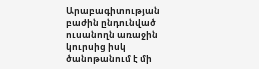Արաբագիտության բաժին ընդունված ուսանողն առաջին կուրսից իսկ ծանոթանում է մի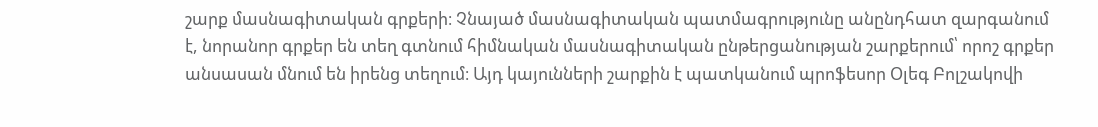շարք մասնագիտական գրքերի։ Չնայած մասնագիտական պատմագրությունը անընդհատ զարգանում է, նորանոր գրքեր են տեղ գտնում հիմնական մասնագիտական ընթերցանության շարքերում՝ որոշ գրքեր անսասան մնում են իրենց տեղում։ Այդ կայունների շարքին է պատկանում պրոֆեսոր Օլեգ Բոլշակովի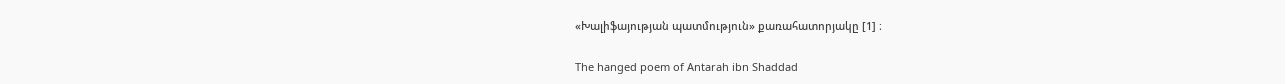«Խալիֆայության պատմություն» քառահատորյակը [1] ։

The hanged poem of Antarah ibn Shaddad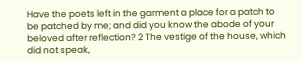Have the poets left in the garment a place for a patch to be patched by me; and did you know the abode of your beloved after reflection? 2 The vestige of the house, which did not speak,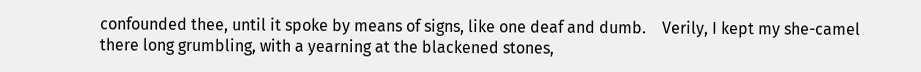confounded thee, until it spoke by means of signs, like one deaf and dumb.    Verily, I kept my she-camel there long grumbling, with a yearning at the blackened stones,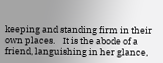keeping and standing firm in their own places.    It is the abode of a friend, languishing in her glance,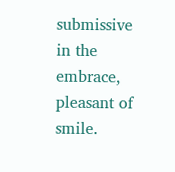submissive in the embrace, pleasant of smile.